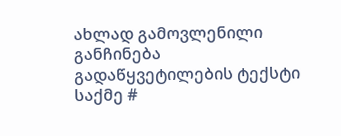ახლად გამოვლენილი განჩინება
გადაწყვეტილების ტექსტი
საქმე #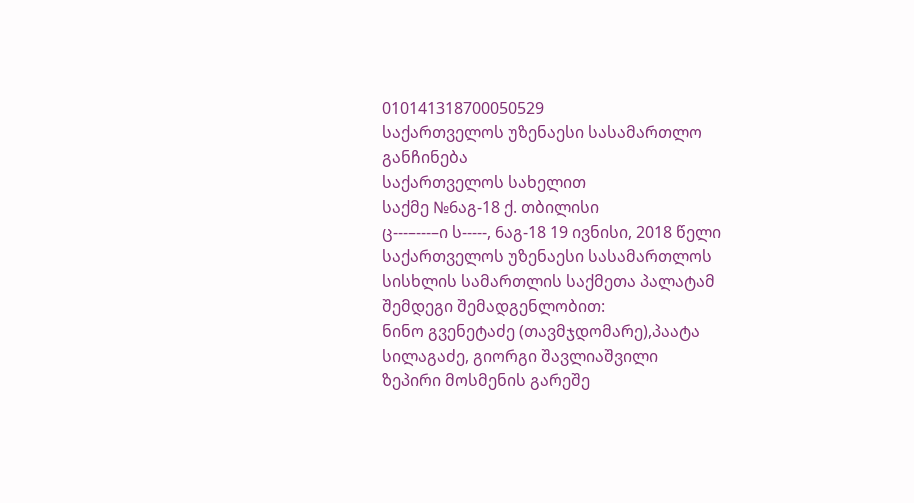010141318700050529
საქართველოს უზენაესი სასამართლო
განჩინება
საქართველოს სახელით
საქმე №6აგ-18 ქ. თბილისი
ც---–---–ი ს-----, 6აგ-18 19 ივნისი, 2018 წელი
საქართველოს უზენაესი სასამართლოს სისხლის სამართლის საქმეთა პალატამ შემდეგი შემადგენლობით:
ნინო გვენეტაძე (თავმჯდომარე),პაატა სილაგაძე, გიორგი შავლიაშვილი
ზეპირი მოსმენის გარეშე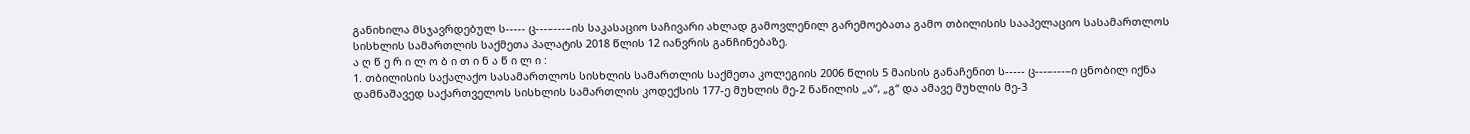განიხილა მსჯავრდებულ ს----- ც---–---–ის საკასაციო საჩივარი ახლად გამოვლენილ გარემოებათა გამო თბილისის სააპელაციო სასამართლოს სისხლის სამართლის საქმეთა პალატის 2018 წლის 12 იანვრის განჩინებაზე.
ა ღ წ ე რ ი ლ ო ბ ი თ ი ნ ა წ ი ლ ი :
1. თბილისის საქალაქო სასამართლოს სისხლის სამართლის საქმეთა კოლეგიის 2006 წლის 5 მაისის განაჩენით ს----- ც---–---–ი ცნობილ იქნა დამნაშავედ საქართველოს სისხლის სამართლის კოდექსის 177-ე მუხლის მე-2 ნაწილის „ა“, „გ“ და ამავე მუხლის მე-3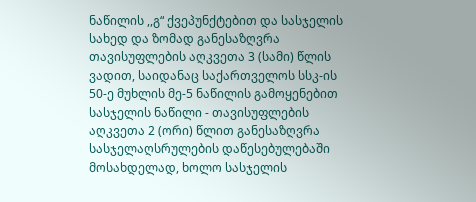ნაწილის ,,გ“ ქვეპუნქტებით და სასჯელის სახედ და ზომად განესაზღვრა თავისუფლების აღკვეთა 3 (სამი) წლის ვადით, საიდანაც საქართველოს სსკ-ის 50-ე მუხლის მე-5 ნაწილის გამოყენებით სასჯელის ნაწილი - თავისუფლების აღკვეთა 2 (ორი) წლით განესაზღვრა სასჯელაღსრულების დაწესებულებაში მოსახდელად, ხოლო სასჯელის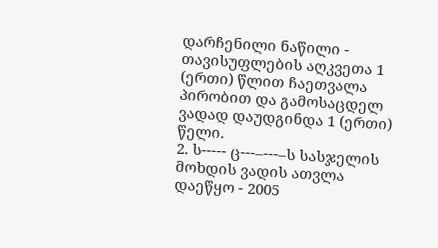დარჩენილი ნაწილი - თავისუფლების აღკვეთა 1 (ერთი) წლით ჩაეთვალა პირობით და გამოსაცდელ ვადად დაუდგინდა 1 (ერთი) წელი.
2. ს----- ც---–---–ს სასჯელის მოხდის ვადის ათვლა დაეწყო - 2005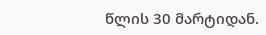წლის 30 მარტიდან.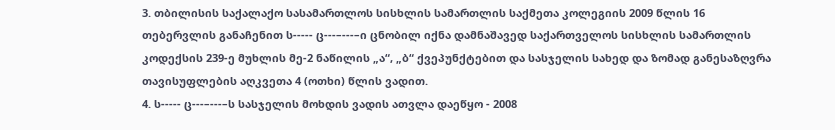3. თბილისის საქალაქო სასამართლოს სისხლის სამართლის საქმეთა კოლეგიის 2009 წლის 16 თებერვლის განაჩენით ს----- ც---–---–ი ცნობილ იქნა დამნაშავედ საქართველოს სისხლის სამართლის კოდექსის 239-ე მუხლის მე-2 ნაწილის „ა“, „ბ“ ქვეპუნქტებით და სასჯელის სახედ და ზომად განესაზღვრა თავისუფლების აღკვეთა 4 (ოთხი) წლის ვადით.
4. ს----- ც---–---–ს სასჯელის მოხდის ვადის ათვლა დაეწყო - 2008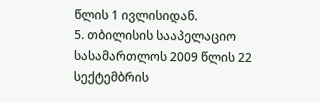წლის 1 ივლისიდან.
5. თბილისის სააპელაციო სასამართლოს 2009 წლის 22 სექტემბრის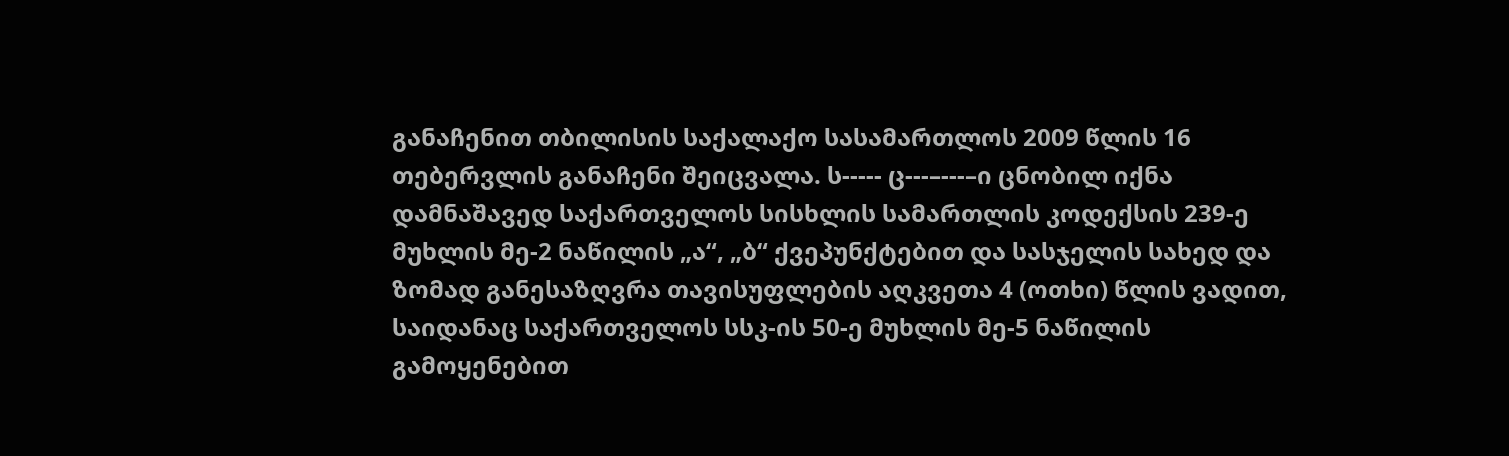განაჩენით თბილისის საქალაქო სასამართლოს 2009 წლის 16 თებერვლის განაჩენი შეიცვალა. ს----- ც---–---–ი ცნობილ იქნა დამნაშავედ საქართველოს სისხლის სამართლის კოდექსის 239-ე მუხლის მე-2 ნაწილის „ა“, „ბ“ ქვეპუნქტებით და სასჯელის სახედ და ზომად განესაზღვრა თავისუფლების აღკვეთა 4 (ოთხი) წლის ვადით, საიდანაც საქართველოს სსკ-ის 50-ე მუხლის მე-5 ნაწილის გამოყენებით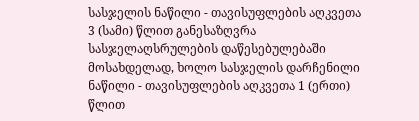სასჯელის ნაწილი - თავისუფლების აღკვეთა 3 (სამი) წლით განესაზღვრა სასჯელაღსრულების დაწესებულებაში მოსახდელად, ხოლო სასჯელის დარჩენილი ნაწილი - თავისუფლების აღკვეთა 1 (ერთი) წლით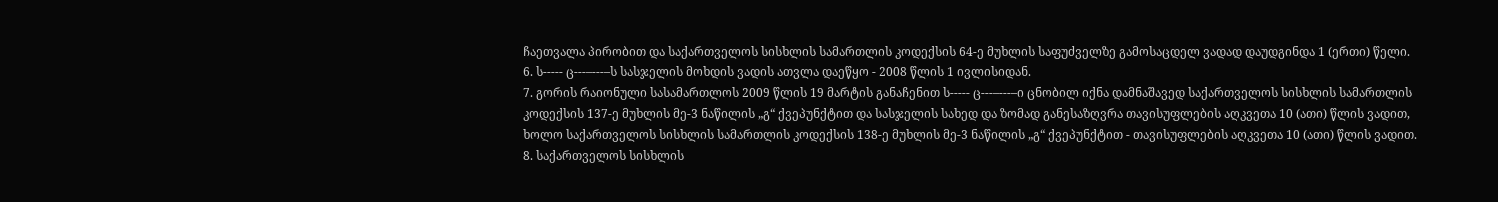ჩაეთვალა პირობით და საქართველოს სისხლის სამართლის კოდექსის 64-ე მუხლის საფუძველზე გამოსაცდელ ვადად დაუდგინდა 1 (ერთი) წელი.
6. ს----- ც---–---–ს სასჯელის მოხდის ვადის ათვლა დაეწყო - 2008 წლის 1 ივლისიდან.
7. გორის რაიონული სასამართლოს 2009 წლის 19 მარტის განაჩენით ს----- ც---–---–ი ცნობილ იქნა დამნაშავედ საქართველოს სისხლის სამართლის კოდექსის 137-ე მუხლის მე-3 ნაწილის „გ“ ქვეპუნქტით და სასჯელის სახედ და ზომად განესაზღვრა თავისუფლების აღკვეთა 10 (ათი) წლის ვადით, ხოლო საქართველოს სისხლის სამართლის კოდექსის 138-ე მუხლის მე-3 ნაწილის „გ“ ქვეპუნქტით - თავისუფლების აღკვეთა 10 (ათი) წლის ვადით.
8. საქართველოს სისხლის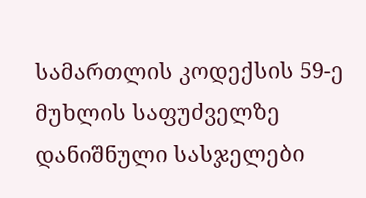სამართლის კოდექსის 59-ე მუხლის საფუძველზე დანიშნული სასჯელები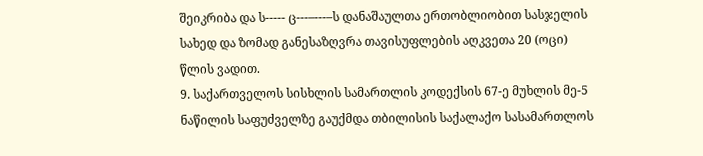შეიკრიბა და ს----- ც---–---–ს დანაშაულთა ერთობლიობით სასჯელის სახედ და ზომად განესაზღვრა თავისუფლების აღკვეთა 20 (ოცი) წლის ვადით.
9. საქართველოს სისხლის სამართლის კოდექსის 67-ე მუხლის მე-5 ნაწილის საფუძველზე გაუქმდა თბილისის საქალაქო სასამართლოს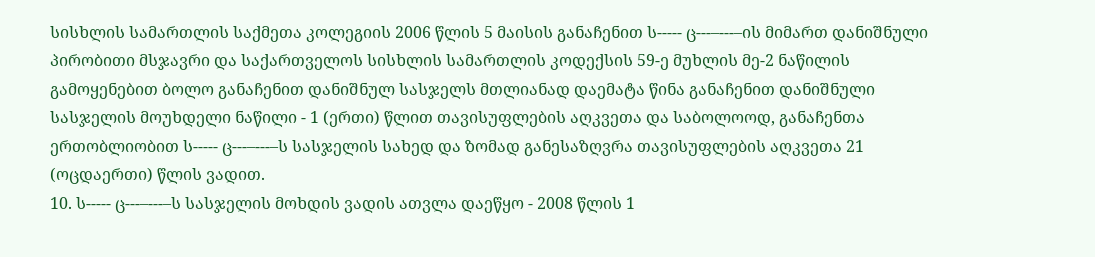სისხლის სამართლის საქმეთა კოლეგიის 2006 წლის 5 მაისის განაჩენით ს----- ც---–---–ის მიმართ დანიშნული პირობითი მსჯავრი და საქართველოს სისხლის სამართლის კოდექსის 59-ე მუხლის მე-2 ნაწილის გამოყენებით ბოლო განაჩენით დანიშნულ სასჯელს მთლიანად დაემატა წინა განაჩენით დანიშნული სასჯელის მოუხდელი ნაწილი - 1 (ერთი) წლით თავისუფლების აღკვეთა და საბოლოოდ, განაჩენთა ერთობლიობით ს----- ც---–---–ს სასჯელის სახედ და ზომად განესაზღვრა თავისუფლების აღკვეთა 21 (ოცდაერთი) წლის ვადით.
10. ს----- ც---–---–ს სასჯელის მოხდის ვადის ათვლა დაეწყო - 2008 წლის 1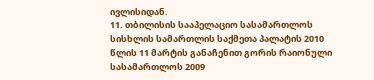ივლისიდან.
11. თბილისის სააპელაციო სასამართლოს სისხლის სამართლის საქმეთა პალატის 2010 წლის 11 მარტის განაჩენით გორის რაიონული სასამართლოს 2009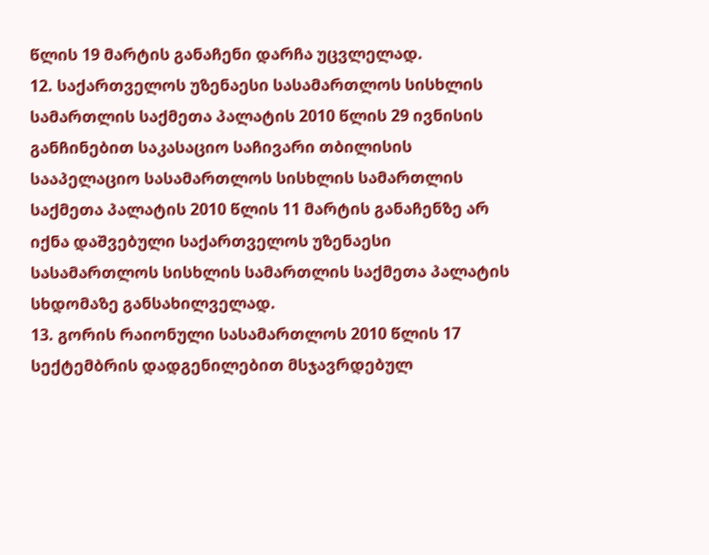წლის 19 მარტის განაჩენი დარჩა უცვლელად.
12. საქართველოს უზენაესი სასამართლოს სისხლის სამართლის საქმეთა პალატის 2010 წლის 29 ივნისის განჩინებით საკასაციო საჩივარი თბილისის სააპელაციო სასამართლოს სისხლის სამართლის საქმეთა პალატის 2010 წლის 11 მარტის განაჩენზე არ იქნა დაშვებული საქართველოს უზენაესი სასამართლოს სისხლის სამართლის საქმეთა პალატის სხდომაზე განსახილველად.
13. გორის რაიონული სასამართლოს 2010 წლის 17 სექტემბრის დადგენილებით მსჯავრდებულ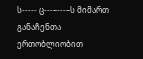ს----- ც---–---–ს მიმართ განაჩენთა ერთობლიობით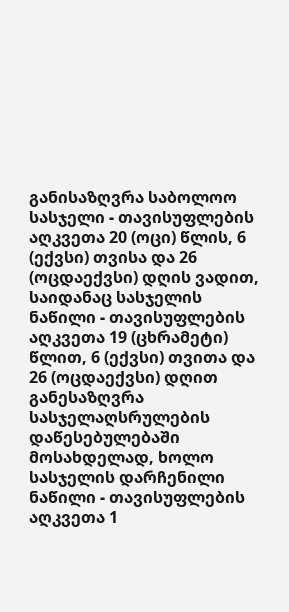განისაზღვრა საბოლოო სასჯელი - თავისუფლების აღკვეთა 20 (ოცი) წლის, 6 (ექვსი) თვისა და 26 (ოცდაექვსი) დღის ვადით, საიდანაც სასჯელის ნაწილი - თავისუფლების აღკვეთა 19 (ცხრამეტი) წლით, 6 (ექვსი) თვითა და 26 (ოცდაექვსი) დღით განესაზღვრა სასჯელაღსრულების დაწესებულებაში მოსახდელად, ხოლო სასჯელის დარჩენილი ნაწილი - თავისუფლების აღკვეთა 1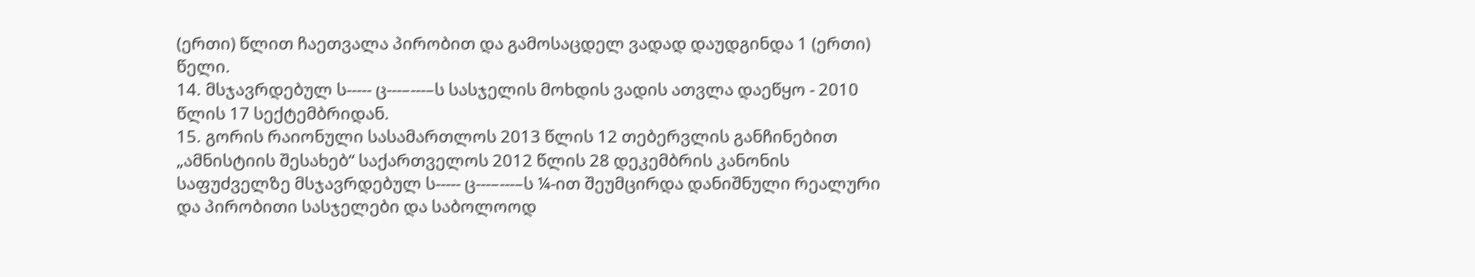(ერთი) წლით ჩაეთვალა პირობით და გამოსაცდელ ვადად დაუდგინდა 1 (ერთი) წელი.
14. მსჯავრდებულ ს----- ც---–---–ს სასჯელის მოხდის ვადის ათვლა დაეწყო - 2010 წლის 17 სექტემბრიდან.
15. გორის რაიონული სასამართლოს 2013 წლის 12 თებერვლის განჩინებით „ამნისტიის შესახებ“ საქართველოს 2012 წლის 28 დეკემბრის კანონის საფუძველზე მსჯავრდებულ ს----- ც---–---–ს ¼-ით შეუმცირდა დანიშნული რეალური და პირობითი სასჯელები და საბოლოოდ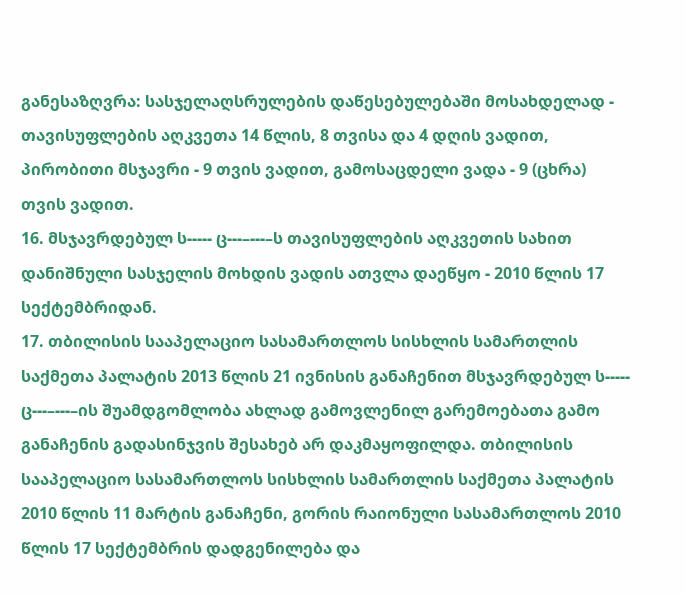განესაზღვრა: სასჯელაღსრულების დაწესებულებაში მოსახდელად - თავისუფლების აღკვეთა 14 წლის, 8 თვისა და 4 დღის ვადით, პირობითი მსჯავრი - 9 თვის ვადით, გამოსაცდელი ვადა - 9 (ცხრა) თვის ვადით.
16. მსჯავრდებულ ს----- ც---–---–ს თავისუფლების აღკვეთის სახით დანიშნული სასჯელის მოხდის ვადის ათვლა დაეწყო - 2010 წლის 17 სექტემბრიდან.
17. თბილისის სააპელაციო სასამართლოს სისხლის სამართლის საქმეთა პალატის 2013 წლის 21 ივნისის განაჩენით მსჯავრდებულ ს----- ც---–---–ის შუამდგომლობა ახლად გამოვლენილ გარემოებათა გამო განაჩენის გადასინჯვის შესახებ არ დაკმაყოფილდა. თბილისის სააპელაციო სასამართლოს სისხლის სამართლის საქმეთა პალატის 2010 წლის 11 მარტის განაჩენი, გორის რაიონული სასამართლოს 2010 წლის 17 სექტემბრის დადგენილება და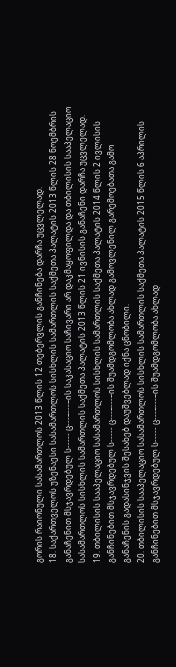გორის რაიონული სასამართლოს 2013 წლის 12 თებერვლის განჩინება დარჩა უცვლელად.
18. საქართველოს უზენაესი სასამართლოს სისხლის სამართლის საქმეთა პალატის 2013 წლის 28 ნოემბრის განაჩენით მსჯავრდებულ ს----- ც---–---–ის საკასაციო საჩივარი არ დაკმაყოფილდა და თბილისის სააპელაციო სასამართლოს სისხლის სამართლის საქმეთა პალატის 2013 წლის 21 ივნისის განაჩენი დარჩა უცვლელად.
19. თბილისის სააპელაციო სასამართლოს სისხლის სამართლის საქმეთა პალატის 2014 წლის 2 ივლისის განჩინებით მსჯავრდებულ ს----- ც---–---–ის შუამდგომლობა ახლად გამოვლენილ გარემოებათა გამო განაჩენის გადასინჯვის შესახებ დაუშვებლად იქნა ცნობილი.
20. თბილისის სააპელაციო სასამართლოს სისხლის სამართლის საქმეთა პალატის 2015 წლის 6 აპრილის განჩინებით მსჯავრდებულ ს----- ც---–---–ის შუამდგომლობა ახლად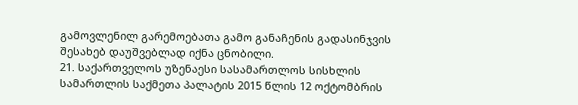გამოვლენილ გარემოებათა გამო განაჩენის გადასინჯვის შესახებ დაუშვებლად იქნა ცნობილი.
21. საქართველოს უზენაესი სასამართლოს სისხლის სამართლის საქმეთა პალატის 2015 წლის 12 ოქტომბრის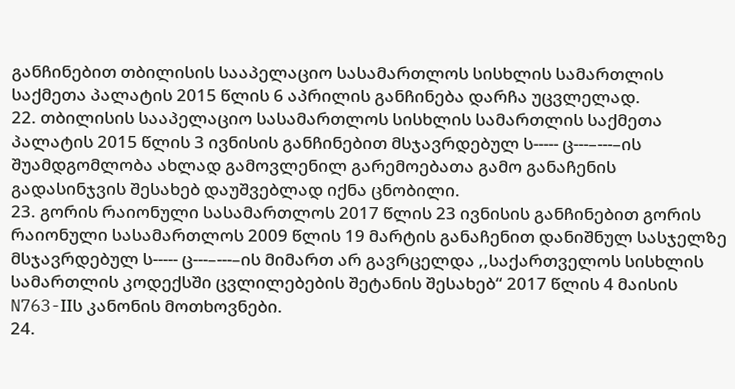განჩინებით თბილისის სააპელაციო სასამართლოს სისხლის სამართლის საქმეთა პალატის 2015 წლის 6 აპრილის განჩინება დარჩა უცვლელად.
22. თბილისის სააპელაციო სასამართლოს სისხლის სამართლის საქმეთა პალატის 2015 წლის 3 ივნისის განჩინებით მსჯავრდებულ ს----- ც---–---–ის შუამდგომლობა ახლად გამოვლენილ გარემოებათა გამო განაჩენის გადასინჯვის შესახებ დაუშვებლად იქნა ცნობილი.
23. გორის რაიონული სასამართლოს 2017 წლის 23 ივნისის განჩინებით გორის რაიონული სასამართლოს 2009 წლის 19 მარტის განაჩენით დანიშნულ სასჯელზე მსჯავრდებულ ს----- ც---–---–ის მიმართ არ გავრცელდა ,,საქართველოს სისხლის სამართლის კოდექსში ცვლილებების შეტანის შესახებ“ 2017 წლის 4 მაისის N763-IIს კანონის მოთხოვნები.
24.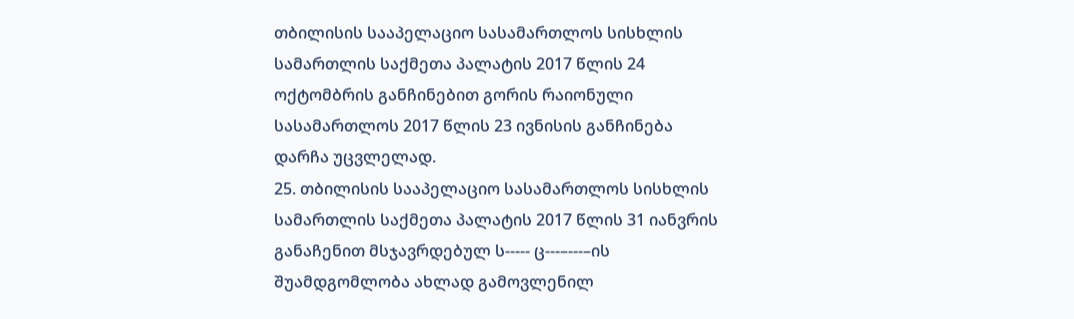თბილისის სააპელაციო სასამართლოს სისხლის სამართლის საქმეთა პალატის 2017 წლის 24 ოქტომბრის განჩინებით გორის რაიონული სასამართლოს 2017 წლის 23 ივნისის განჩინება დარჩა უცვლელად.
25. თბილისის სააპელაციო სასამართლოს სისხლის სამართლის საქმეთა პალატის 2017 წლის 31 იანვრის განაჩენით მსჯავრდებულ ს----- ც---–---–ის შუამდგომლობა ახლად გამოვლენილ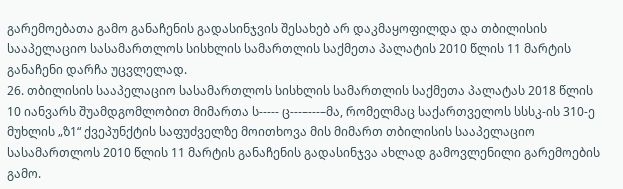გარემოებათა გამო განაჩენის გადასინჯვის შესახებ არ დაკმაყოფილდა და თბილისის სააპელაციო სასამართლოს სისხლის სამართლის საქმეთა პალატის 2010 წლის 11 მარტის განაჩენი დარჩა უცვლელად.
26. თბილისის სააპელაციო სასამართლოს სისხლის სამართლის საქმეთა პალატას 2018 წლის 10 იანვარს შუამდგომლობით მიმართა ს----- ც---–---–მა, რომელმაც საქართველოს სსსკ-ის 310-ე მუხლის „ზ1“ ქვეპუნქტის საფუძველზე მოითხოვა მის მიმართ თბილისის სააპელაციო სასამართლოს 2010 წლის 11 მარტის განაჩენის გადასინჯვა ახლად გამოვლენილი გარემოების გამო.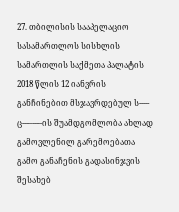27. თბილისის სააპელაციო სასამართლოს სისხლის სამართლის საქმეთა პალატის 2018 წლის 12 იანვრის განჩინებით მსჯავრდებულ ს----- ც---–---–ის შუამდგომლობა ახლად გამოვლენილ გარემოებათა გამო განაჩენის გადასინჯვის შესახებ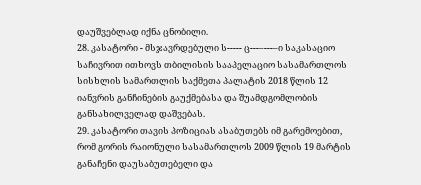დაუშვებლად იქნა ცნობილი.
28. კასატორი - მსჯავრდებული ს----- ც---–---–ი საკასაციო საჩივრით ითხოვს თბილისის სააპელაციო სასამართლოს სისხლის სამართლის საქმეთა პალატის 2018 წლის 12 იანვრის განჩინების გაუქმებასა და შუამდგომლობის განსახილველად დაშვებას.
29. კასატორი თავის პოზიციას ასაბუთებს იმ გარემოებით, რომ გორის რაიონული სასამართლოს 2009 წლის 19 მარტის განაჩენი დაუსაბუთებელი და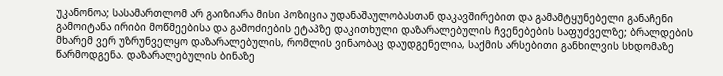უკანონოა; სასამართლომ არ გაიზიარა მისი პოზიცია უდანაშაულობასთან დაკავშირებით და გამამტყუნებელი განაჩენი გამოიტანა ირიბი მოწმეებისა და გამოძიების ეტაპზე დაკითხული დაზარალებულის ჩვენებების საფუძველზე; ბრალდების მხარემ ვერ უზრუნველყო დაზარალებულის, რომლის ვინაობაც დაუდგენელია, საქმის არსებითი განხილვის სხდომაზე წარმოდგენა. დაზარალებულის ბინაზე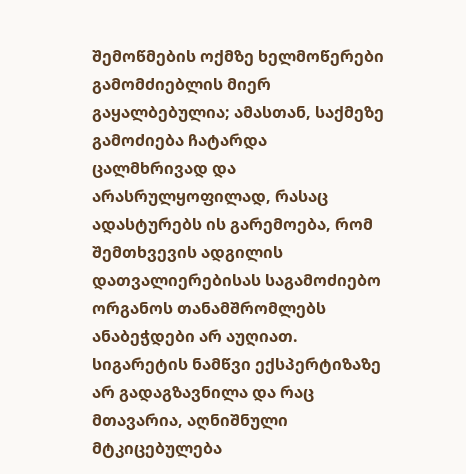შემოწმების ოქმზე ხელმოწერები გამომძიებლის მიერ გაყალბებულია; ამასთან, საქმეზე გამოძიება ჩატარდა ცალმხრივად და არასრულყოფილად, რასაც ადასტურებს ის გარემოება, რომ შემთხვევის ადგილის დათვალიერებისას საგამოძიებო ორგანოს თანამშრომლებს ანაბეჭდები არ აუღიათ. სიგარეტის ნამწვი ექსპერტიზაზე არ გადაგზავნილა და რაც მთავარია, აღნიშნული მტკიცებულება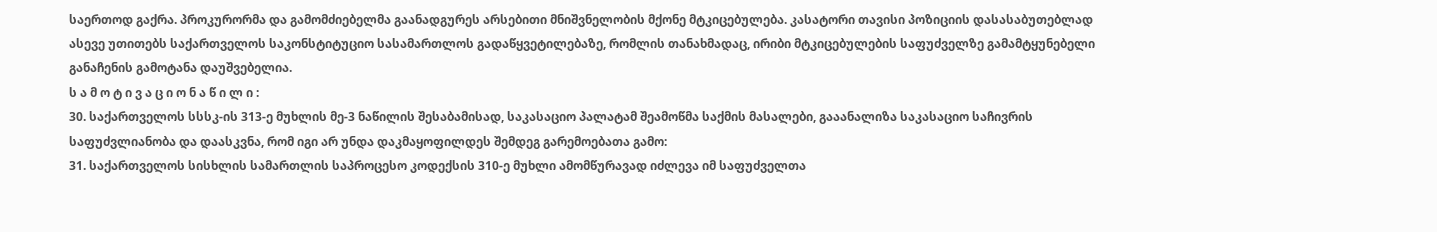საერთოდ გაქრა. პროკურორმა და გამომძიებელმა გაანადგურეს არსებითი მნიშვნელობის მქონე მტკიცებულება. კასატორი თავისი პოზიციის დასასაბუთებლად ასევე უთითებს საქართველოს საკონსტიტუციო სასამართლოს გადაწყვეტილებაზე, რომლის თანახმადაც, ირიბი მტკიცებულების საფუძველზე გამამტყუნებელი განაჩენის გამოტანა დაუშვებელია.
ს ა მ ო ტ ი ვ ა ც ი ო ნ ა წ ი ლ ი :
30. საქართველოს სსსკ-ის 313-ე მუხლის მე-3 ნაწილის შესაბამისად, საკასაციო პალატამ შეამოწმა საქმის მასალები, გააანალიზა საკასაციო საჩივრის საფუძვლიანობა და დაასკვნა, რომ იგი არ უნდა დაკმაყოფილდეს შემდეგ გარემოებათა გამო:
31. საქართველოს სისხლის სამართლის საპროცესო კოდექსის 310-ე მუხლი ამომწურავად იძლევა იმ საფუძველთა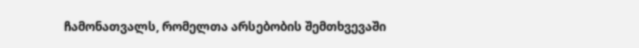ჩამონათვალს, რომელთა არსებობის შემთხვევაში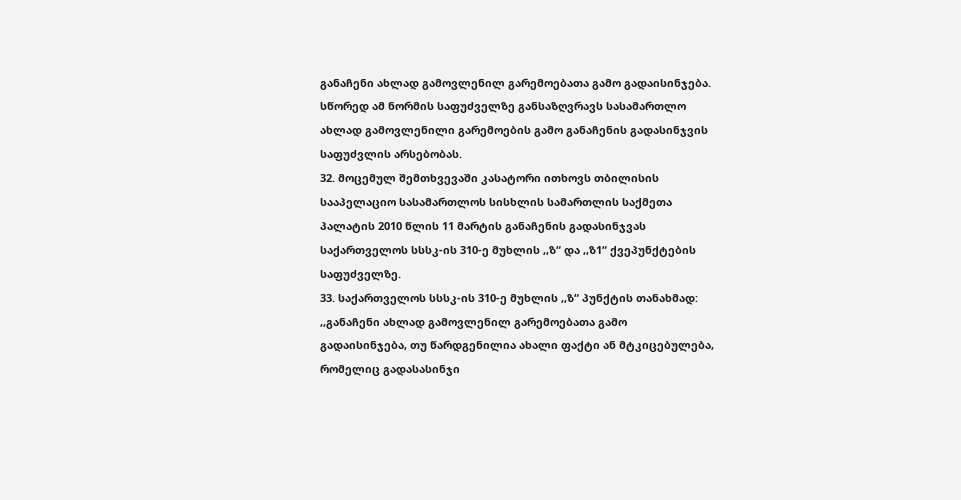განაჩენი ახლად გამოვლენილ გარემოებათა გამო გადაისინჯება. სწორედ ამ ნორმის საფუძველზე განსაზღვრავს სასამართლო ახლად გამოვლენილი გარემოების გამო განაჩენის გადასინჯვის საფუძვლის არსებობას.
32. მოცემულ შემთხვევაში კასატორი ითხოვს თბილისის სააპელაციო სასამართლოს სისხლის სამართლის საქმეთა პალატის 2010 წლის 11 მარტის განაჩენის გადასინჯვას საქართველოს სსსკ-ის 310-ე მუხლის ,,ზ“ და ,,ზ1“ ქვეპუნქტების საფუძველზე.
33. საქართველოს სსსკ-ის 310-ე მუხლის ,,ზ“ პუნქტის თანახმად: ,,განაჩენი ახლად გამოვლენილ გარემოებათა გამო გადაისინჯება, თუ წარდგენილია ახალი ფაქტი ან მტკიცებულება, რომელიც გადასასინჯი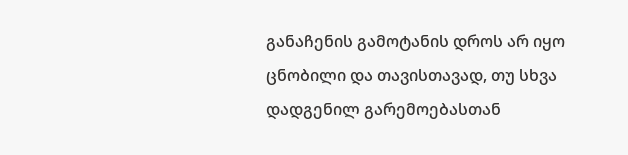განაჩენის გამოტანის დროს არ იყო ცნობილი და თავისთავად, თუ სხვა დადგენილ გარემოებასთან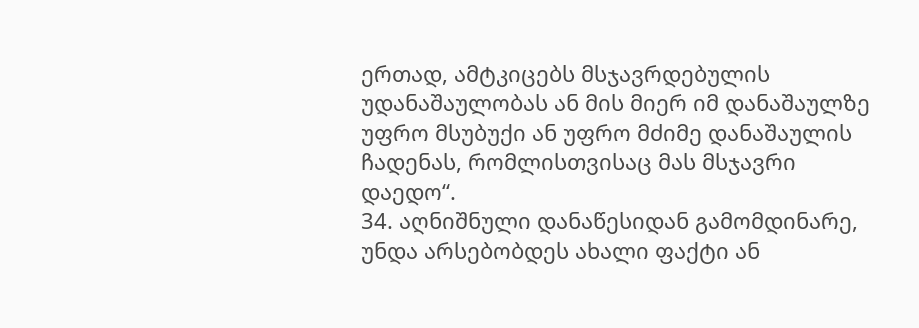ერთად, ამტკიცებს მსჯავრდებულის უდანაშაულობას ან მის მიერ იმ დანაშაულზე უფრო მსუბუქი ან უფრო მძიმე დანაშაულის ჩადენას, რომლისთვისაც მას მსჯავრი დაედო“.
34. აღნიშნული დანაწესიდან გამომდინარე, უნდა არსებობდეს ახალი ფაქტი ან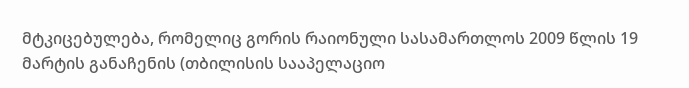მტკიცებულება, რომელიც გორის რაიონული სასამართლოს 2009 წლის 19 მარტის განაჩენის (თბილისის სააპელაციო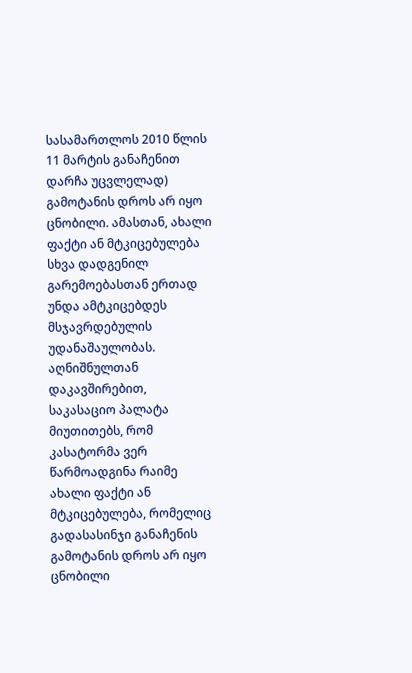სასამართლოს 2010 წლის 11 მარტის განაჩენით დარჩა უცვლელად) გამოტანის დროს არ იყო ცნობილი. ამასთან, ახალი ფაქტი ან მტკიცებულება სხვა დადგენილ გარემოებასთან ერთად უნდა ამტკიცებდეს მსჯავრდებულის უდანაშაულობას. აღნიშნულთან დაკავშირებით, საკასაციო პალატა მიუთითებს, რომ კასატორმა ვერ წარმოადგინა რაიმე ახალი ფაქტი ან მტკიცებულება, რომელიც გადასასინჯი განაჩენის გამოტანის დროს არ იყო ცნობილი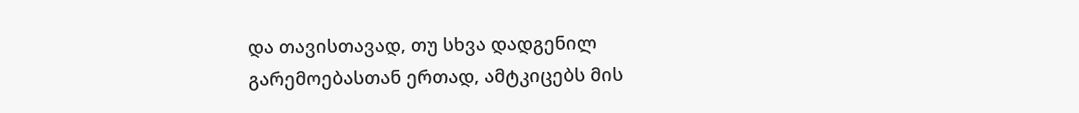და თავისთავად, თუ სხვა დადგენილ გარემოებასთან ერთად, ამტკიცებს მის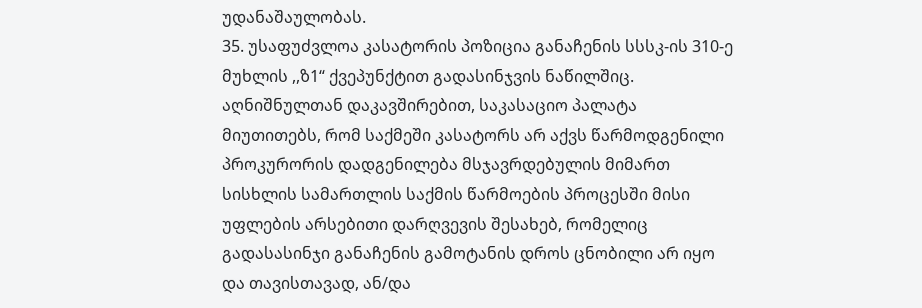უდანაშაულობას.
35. უსაფუძვლოა კასატორის პოზიცია განაჩენის სსსკ-ის 310-ე მუხლის ,,ზ1“ ქვეპუნქტით გადასინჯვის ნაწილშიც. აღნიშნულთან დაკავშირებით, საკასაციო პალატა მიუთითებს, რომ საქმეში კასატორს არ აქვს წარმოდგენილი პროკურორის დადგენილება მსჯავრდებულის მიმართ სისხლის სამართლის საქმის წარმოების პროცესში მისი უფლების არსებითი დარღვევის შესახებ, რომელიც გადასასინჯი განაჩენის გამოტანის დროს ცნობილი არ იყო და თავისთავად, ან/და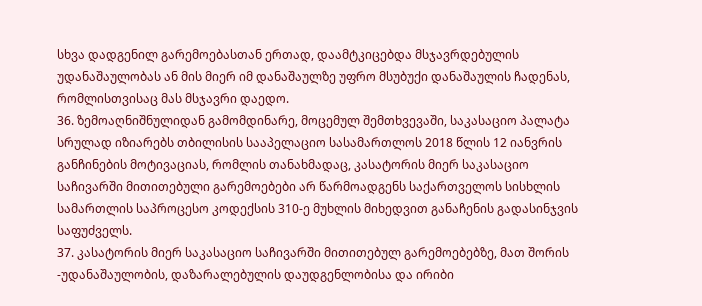სხვა დადგენილ გარემოებასთან ერთად, დაამტკიცებდა მსჯავრდებულის უდანაშაულობას ან მის მიერ იმ დანაშაულზე უფრო მსუბუქი დანაშაულის ჩადენას, რომლისთვისაც მას მსჯავრი დაედო.
36. ზემოაღნიშნულიდან გამომდინარე, მოცემულ შემთხვევაში, საკასაციო პალატა სრულად იზიარებს თბილისის სააპელაციო სასამართლოს 2018 წლის 12 იანვრის განჩინების მოტივაციას, რომლის თანახმადაც, კასატორის მიერ საკასაციო საჩივარში მითითებული გარემოებები არ წარმოადგენს საქართველოს სისხლის სამართლის საპროცესო კოდექსის 310-ე მუხლის მიხედვით განაჩენის გადასინჯვის საფუძველს.
37. კასატორის მიერ საკასაციო საჩივარში მითითებულ გარემოებებზე, მათ შორის -უდანაშაულობის, დაზარალებულის დაუდგენლობისა და ირიბი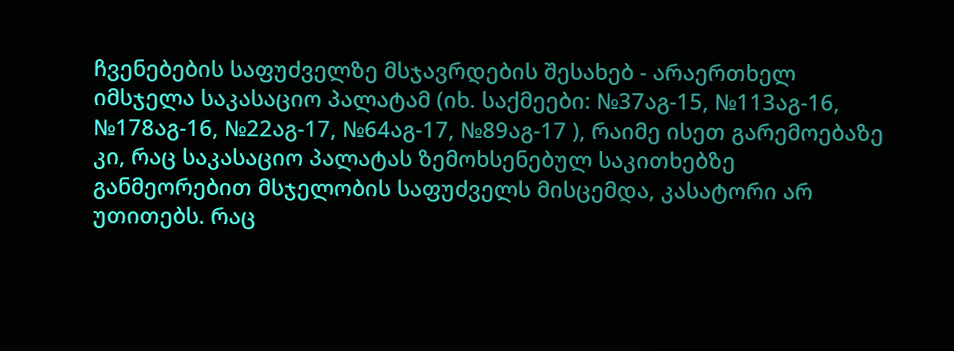ჩვენებების საფუძველზე მსჯავრდების შესახებ - არაერთხელ იმსჯელა საკასაციო პალატამ (იხ. საქმეები: №37აგ-15, №113აგ-16, №178აგ-16, №22აგ-17, №64აგ-17, №89აგ-17 ), რაიმე ისეთ გარემოებაზე კი, რაც საკასაციო პალატას ზემოხსენებულ საკითხებზე განმეორებით მსჯელობის საფუძველს მისცემდა, კასატორი არ უთითებს. რაც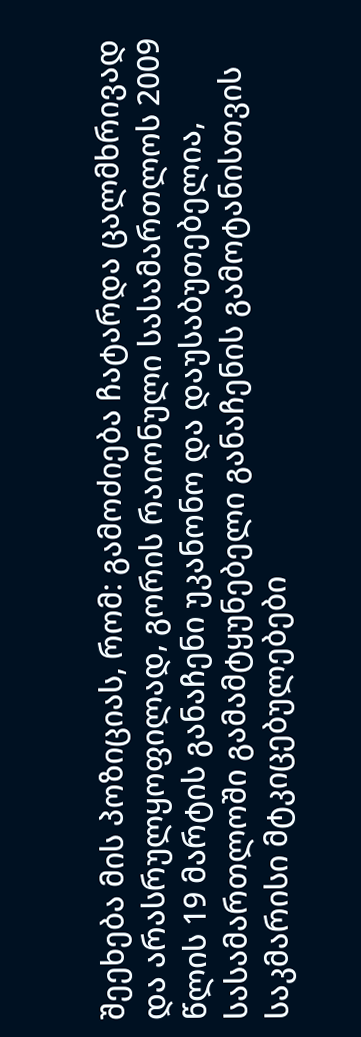შეეხება მის პოზიციას, რომ: გამოძიება ჩატარდა ცალმხრივად და არასრულყოფილად, გორის რაიონული სასამართლოს 2009 წლის 19 მარტის განაჩენი უკანონო და დაუსაბუთებელია, სასამართლოში გამამტყუნებელი განაჩენის გამოტანისთვის საკმარისი მტკიცებულებები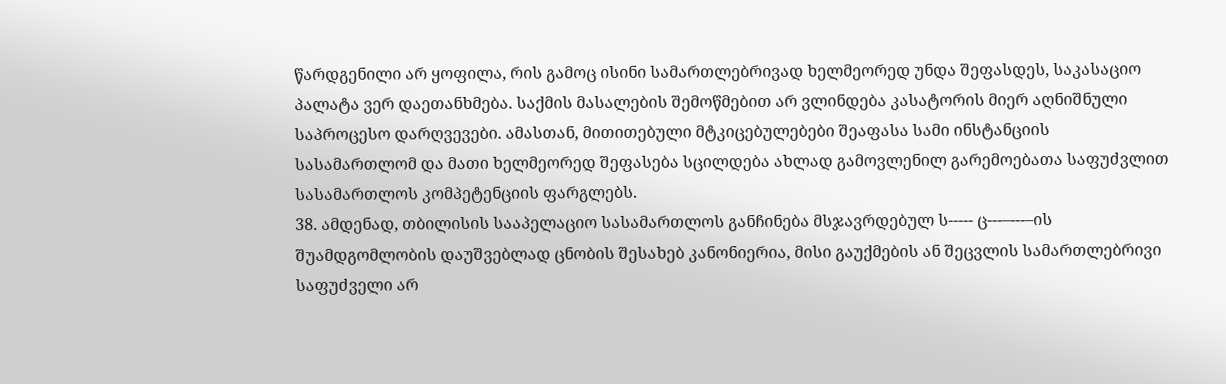წარდგენილი არ ყოფილა, რის გამოც ისინი სამართლებრივად ხელმეორედ უნდა შეფასდეს, საკასაციო პალატა ვერ დაეთანხმება. საქმის მასალების შემოწმებით არ ვლინდება კასატორის მიერ აღნიშნული საპროცესო დარღვევები. ამასთან, მითითებული მტკიცებულებები შეაფასა სამი ინსტანციის სასამართლომ და მათი ხელმეორედ შეფასება სცილდება ახლად გამოვლენილ გარემოებათა საფუძვლით სასამართლოს კომპეტენციის ფარგლებს.
38. ამდენად, თბილისის სააპელაციო სასამართლოს განჩინება მსჯავრდებულ ს----- ც---–---–ის შუამდგომლობის დაუშვებლად ცნობის შესახებ კანონიერია, მისი გაუქმების ან შეცვლის სამართლებრივი საფუძველი არ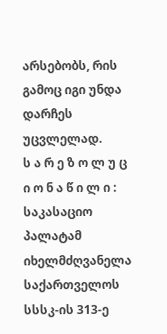არსებობს, რის გამოც იგი უნდა დარჩეს უცვლელად.
ს ა რ ე ზ ო ლ უ ც ი ო ნ ა წ ი ლ ი :
საკასაციო პალატამ იხელმძღვანელა საქართველოს სსსკ-ის 313-ე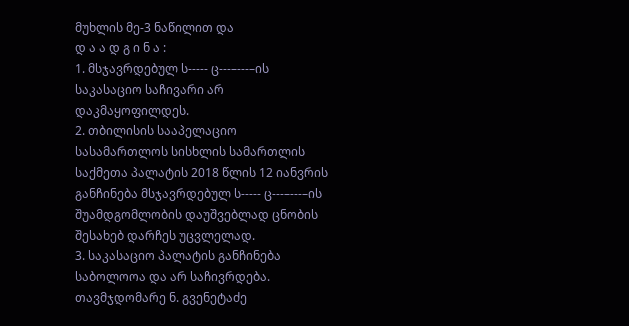მუხლის მე-3 ნაწილით და
დ ა ა დ გ ი ნ ა :
1. მსჯავრდებულ ს----- ც---–---–ის საკასაციო საჩივარი არ დაკმაყოფილდეს.
2. თბილისის სააპელაციო სასამართლოს სისხლის სამართლის საქმეთა პალატის 2018 წლის 12 იანვრის განჩინება მსჯავრდებულ ს----- ც---–---–ის შუამდგომლობის დაუშვებლად ცნობის შესახებ დარჩეს უცვლელად.
3. საკასაციო პალატის განჩინება საბოლოოა და არ საჩივრდება.
თავმჯდომარე ნ. გვენეტაძე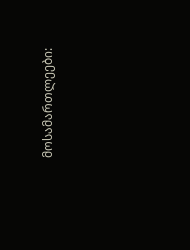მოსამართლეები: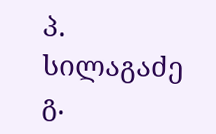პ. სილაგაძე
გ.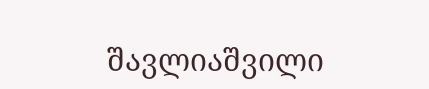შავლიაშვილი